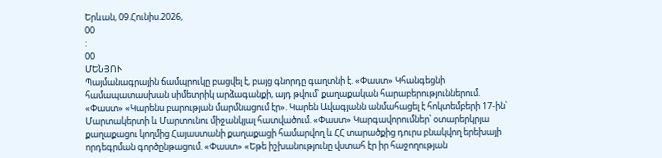Երևան, 09.Հունիս.2026,
00
:
00
ՄԵՆՅՈՒ
Պայմանագրային ճամպրուկը բացվել է, բայց գնորդը գաղտնի է. «Փաստ» Կհանգեցնի համապատասխան սիմետրիկ արձագանքի, այդ թվում՝ քաղաքական հարաբերություններում. «Փաստ» «Կարենս բարության մարմնացում էր». Կարեն Ավագյանն անմահացել է հոկտեմբերի 17-ին՝ Մարտակերտի և Մարտունու միջանկյալ հատվածում. «Փաստ» Կարգավորումներ՝ օտարերկրյա քաղաքացու կողմից Հայաստանի քաղաքացի համարվող և ՀՀ տարածքից դուրս բնակվող երեխայի որդեգրման գործընթացում. «Փաստ» «Եթե իշխանությունը վստահ էր իր հաջողության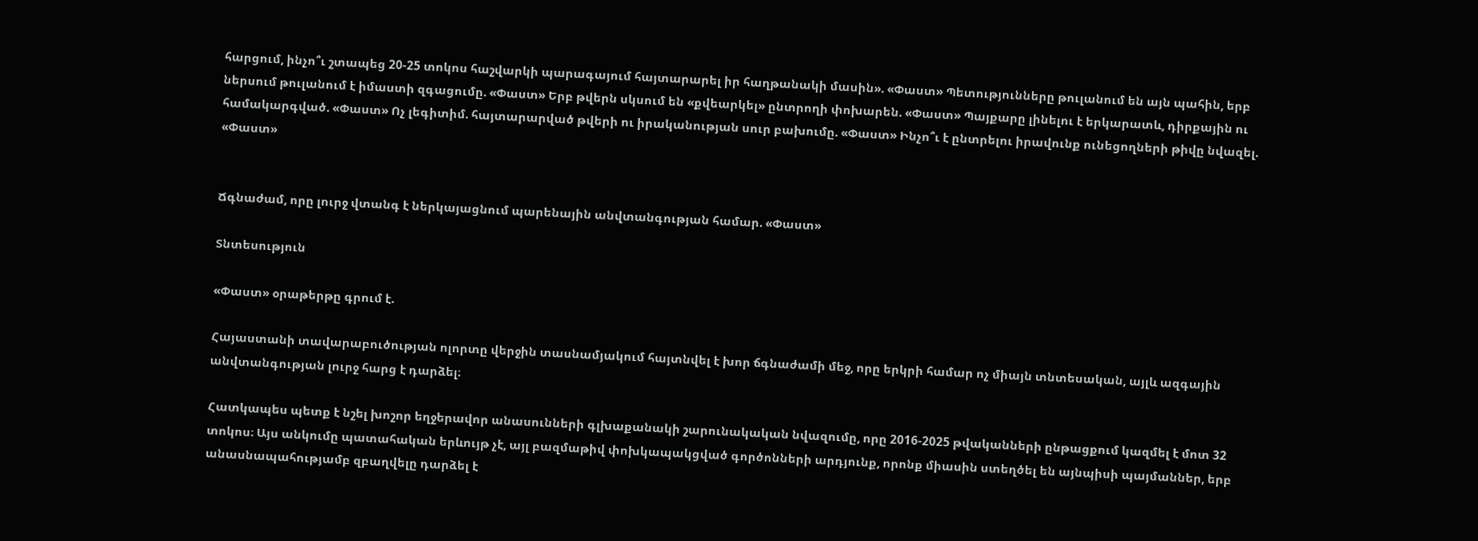հարցում, ինչո՞ւ շտապեց 20-25 տոկոս հաշվարկի պարագայում հայտարարել իր հաղթանակի մասին». «Փաստ» Պետությունները թուլանում են այն պահին, երբ ներսում թուլանում է իմաստի զգացումը. «Փաստ» Երբ թվերն սկսում են «քվեարկել» ընտրողի փոխարեն. «Փաստ» Պայքարը լինելու է երկարատև, դիրքային ու համակարգված. «Փաստ» Ոչ լեգիտիմ. հայտարարված թվերի ու իրականության սուր բախումը. «Փաստ» Ինչո՞ւ է ընտրելու իրավունք ունեցողների թիվը նվազել. «Փաստ»


Ճգնաժամ, որը լուրջ վտանգ է ներկայացնում պարենային անվտանգության համար. «Փաստ»

Տնտեսություն

«Փաստ» օրաթերթը գրում է.

Հայաստանի տավարաբուծության ոլորտը վերջին տասնամյակում հայտնվել է խոր ճգնաժամի մեջ, որը երկրի համար ոչ միայն տնտեսական, այլև ազգային անվտանգության լուրջ հարց է դարձել։

Հատկապես պետք է նշել խոշոր եղջերավոր անասունների գլխաքանակի շարունակական նվազումը, որը 2016-2025 թվականների ընթացքում կազմել է մոտ 32 տոկոս։ Այս անկումը պատահական երևույթ չէ, այլ բազմաթիվ փոխկապակցված գործոնների արդյունք, որոնք միասին ստեղծել են այնպիսի պայմաններ, երբ անասնապահությամբ զբաղվելը դարձել է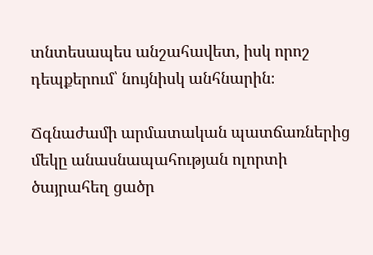տնտեսապես անշահավետ, իսկ որոշ դեպքերում՝ նույնիսկ անհնարին։

Ճգնաժամի արմատական պատճառներից մեկը անասնապահության ոլորտի ծայրահեղ ցածր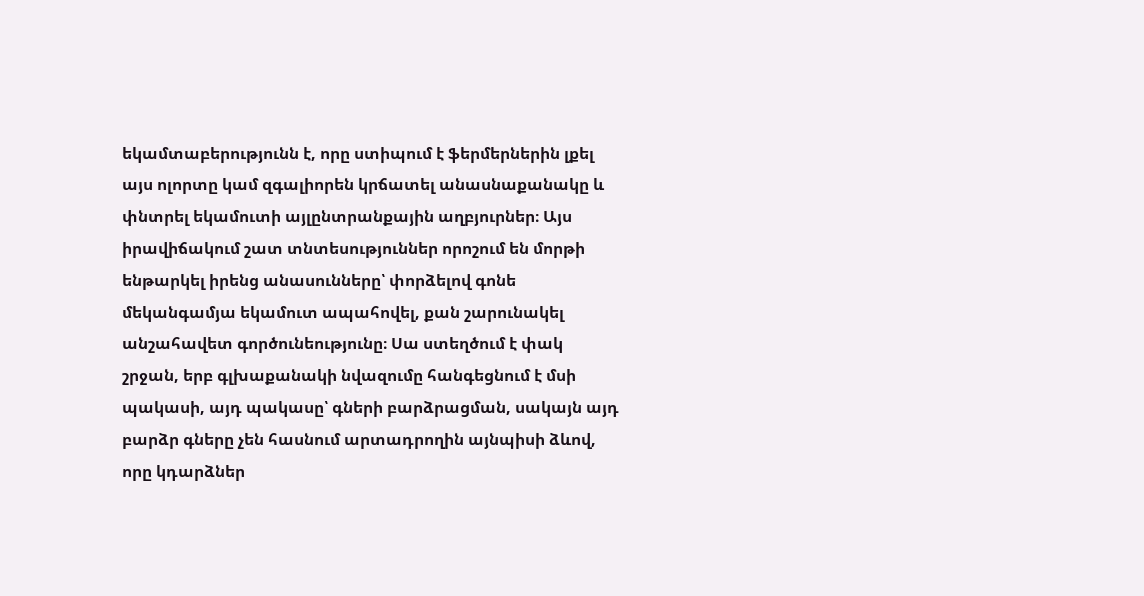եկամտաբերությունն է, որը ստիպում է ֆերմերներին լքել այս ոլորտը կամ զգալիորեն կրճատել անասնաքանակը և փնտրել եկամուտի այլընտրանքային աղբյուրներ։ Այս իրավիճակում շատ տնտեսություններ որոշում են մորթի ենթարկել իրենց անասունները՝ փորձելով գոնե մեկանգամյա եկամուտ ապահովել, քան շարունակել անշահավետ գործունեությունը։ Սա ստեղծում է փակ շրջան, երբ գլխաքանակի նվազումը հանգեցնում է մսի պակասի, այդ պակասը՝ գների բարձրացման, սակայն այդ բարձր գները չեն հասնում արտադրողին այնպիսի ձևով, որը կդարձներ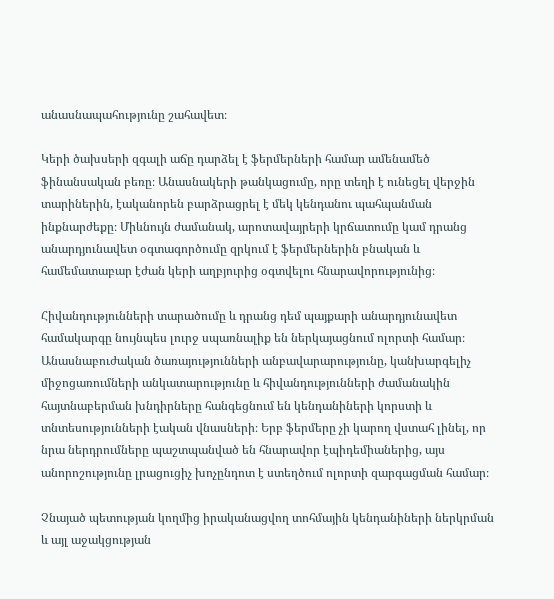անասնապահությունը շահավետ։

Կերի ծախսերի զգալի աճը դարձել է ֆերմերների համար ամենամեծ ֆինանսական բեռը։ Անասնակերի թանկացումը, որը տեղի է ունեցել վերջին տարիներին, էականորեն բարձրացրել է մեկ կենդանու պահպանման ինքնարժեքը։ Միևնույն ժամանակ, արոտավայրերի կրճատումը կամ դրանց անարդյունավետ օգտագործումը զրկում է ֆերմերներին բնական և համեմատաբար էժան կերի աղբյուրից օգտվելու հնարավորությունից։

Հիվանդությունների տարածումը և դրանց դեմ պայքարի անարդյունավետ համակարգը նույնպես լուրջ սպառնալիք են ներկայացնում ոլորտի համար։ Անասնաբուժական ծառայությունների անբավարարությունը, կանխարգելիչ միջոցառումների անկատարությունը և հիվանդությունների ժամանակին հայտնաբերման խնդիրները հանգեցնում են կենդանիների կորստի և տնտեսությունների էական վնասների։ Երբ ֆերմերը չի կարող վստահ լինել, որ նրա ներդրումները պաշտպանված են հնարավոր էպիդեմիաներից, այս անորոշությունը լրացուցիչ խոչընդոտ է ստեղծում ոլորտի զարգացման համար։

Չնայած պետության կողմից իրականացվող տոհմային կենդանիների ներկրման և այլ աջակցության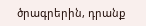ծրագրերին, դրանք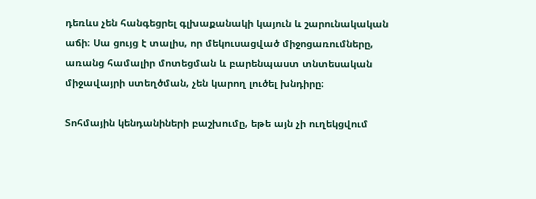դեռևս չեն հանգեցրել գլխաքանակի կայուն և շարունակական աճի։ Սա ցույց է տալիս, որ մեկուսացված միջոցառումները, առանց համալիր մոտեցման և բարենպաստ տնտեսական միջավայրի ստեղծման, չեն կարող լուծել խնդիրը։

Տոհմային կենդանիների բաշխումը, եթե այն չի ուղեկցվում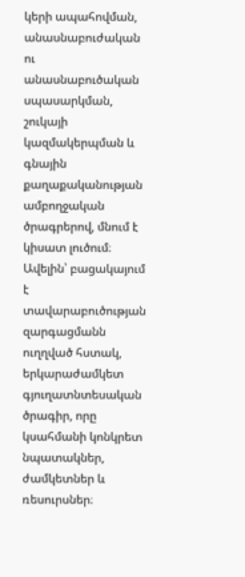կերի ապահովման, անասնաբուժական ու անասնաբուծական սպասարկման, շուկայի կազմակերպման և գնային քաղաքականության ամբողջական ծրագրերով, մնում է կիսատ լուծում։ Ավելին՝ բացակայում է տավարաբուծության զարգացմանն ուղղված հստակ, երկարաժամկետ գյուղատնտեսական ծրագիր, որը կսահմանի կոնկրետ նպատակներ, ժամկետներ և ռեսուրսներ։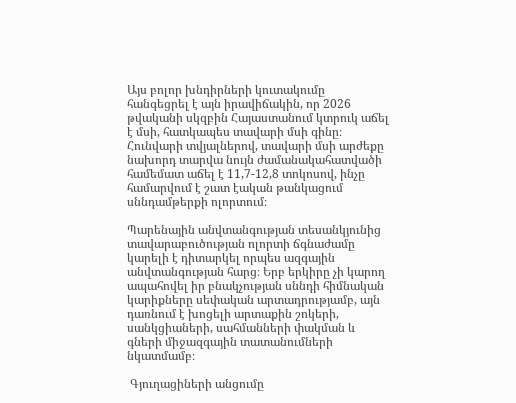Այս բոլոր խնդիրների կուտակումը հանգեցրել է այն իրավիճակին, որ 2026 թվականի սկզբին Հայաստանում կտրուկ աճել է մսի, հատկապես տավարի մսի գինը։ Հունվարի տվյալներով, տավարի մսի արժեքը նախորդ տարվա նույն ժամանակահատվածի համեմատ աճել է 11,7-12,8 տոկոսով, ինչը համարվում է շատ էական թանկացում սննդամթերքի ոլորտում։

Պարենային անվտանգության տեսանկյունից տավարաբուծության ոլորտի ճգնաժամը կարելի է դիտարկել որպես ազգային անվտանգության հարց։ Երբ երկիրը չի կարող ապահովել իր բնակչության սննդի հիմնական կարիքները սեփական արտադրությամբ, այն դառնում է խոցելի արտաքին շոկերի, սանկցիաների, սահմանների փակման և գների միջազգային տատանումների նկատմամբ։

 Գյուղացիների անցումը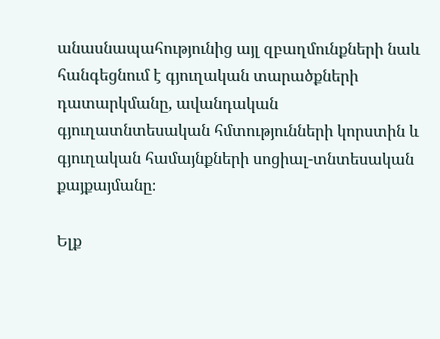անասնապահությունից այլ զբաղմունքների նաև հանգեցնում է գյուղական տարածքների դատարկմանը, ավանդական գյուղատնտեսական հմտությունների կորստին և գյուղական համայնքների սոցիալ-տնտեսական քայքայմանը։

Ելք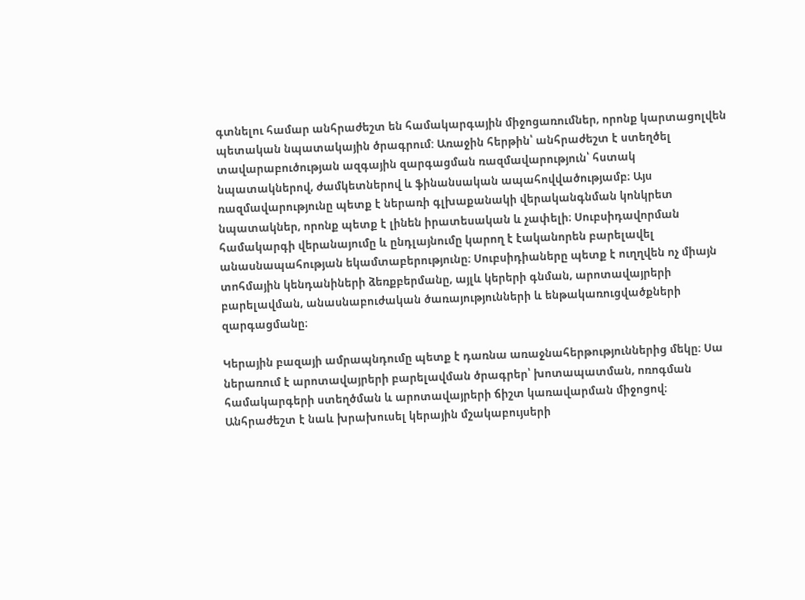գտնելու համար անհրաժեշտ են համակարգային միջոցառումներ, որոնք կարտացոլվեն պետական նպատակային ծրագրում: Առաջին հերթին՝ անհրաժեշտ է ստեղծել տավարաբուծության ազգային զարգացման ռազմավարություն՝ հստակ նպատակներով, ժամկետներով և ֆինանսական ապահովվածությամբ։ Այս ռազմավարությունը պետք է ներառի գլխաքանակի վերականգնման կոնկրետ նպատակներ, որոնք պետք է լինեն իրատեսական և չափելի։ Սուբսիդավորման համակարգի վերանայումը և ընդլայնումը կարող է էականորեն բարելավել անասնապահության եկամտաբերությունը։ Սուբսիդիաները պետք է ուղղվեն ոչ միայն տոհմային կենդանիների ձեռքբերմանը, այլև կերերի գնման, արոտավայրերի բարելավման, անասնաբուժական ծառայությունների և ենթակառուցվածքների զարգացմանը։

Կերային բազայի ամրապնդումը պետք է դառնա առաջնահերթություններից մեկը։ Սա ներառում է արոտավայրերի բարելավման ծրագրեր՝ խոտապատման, ոռոգման համակարգերի ստեղծման և արոտավայրերի ճիշտ կառավարման միջոցով։ Անհրաժեշտ է նաև խրախուսել կերային մշակաբույսերի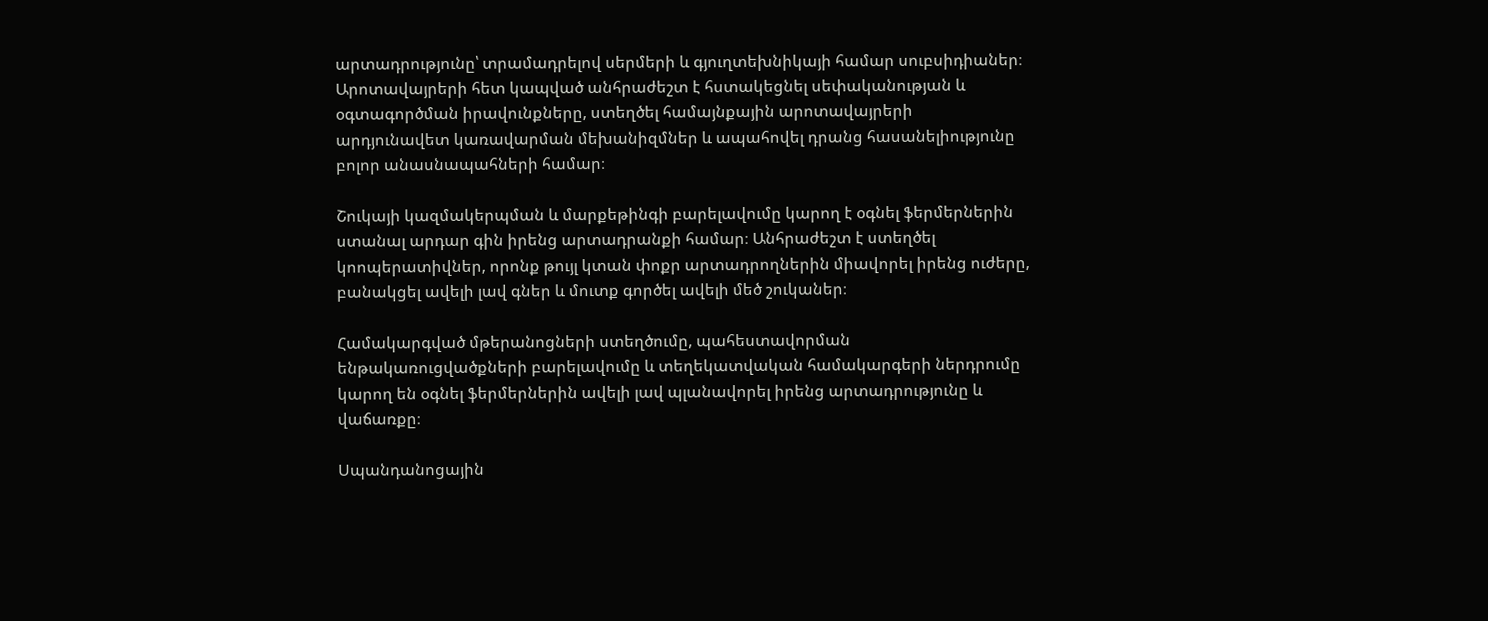արտադրությունը՝ տրամադրելով սերմերի և գյուղտեխնիկայի համար սուբսիդիաներ։ Արոտավայրերի հետ կապված անհրաժեշտ է հստակեցնել սեփականության և օգտագործման իրավունքները, ստեղծել համայնքային արոտավայրերի արդյունավետ կառավարման մեխանիզմներ և ապահովել դրանց հասանելիությունը բոլոր անասնապահների համար։

Շուկայի կազմակերպման և մարքեթինգի բարելավումը կարող է օգնել ֆերմերներին ստանալ արդար գին իրենց արտադրանքի համար։ Անհրաժեշտ է ստեղծել կոոպերատիվներ, որոնք թույլ կտան փոքր արտադրողներին միավորել իրենց ուժերը, բանակցել ավելի լավ գներ և մուտք գործել ավելի մեծ շուկաներ։

Համակարգված մթերանոցների ստեղծումը, պահեստավորման ենթակառուցվածքների բարելավումը և տեղեկատվական համակարգերի ներդրումը կարող են օգնել ֆերմերներին ավելի լավ պլանավորել իրենց արտադրությունը և վաճառքը։

Սպանդանոցային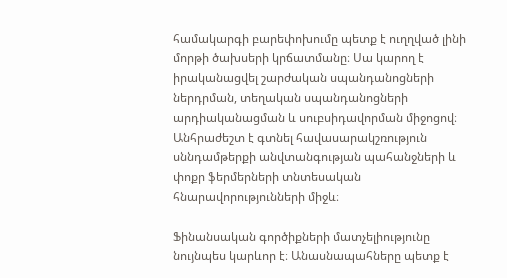համակարգի բարեփոխումը պետք է ուղղված լինի մորթի ծախսերի կրճատմանը։ Սա կարող է իրականացվել շարժական սպանդանոցների ներդրման, տեղական սպանդանոցների արդիականացման և սուբսիդավորման միջոցով։ Անհրաժեշտ է գտնել հավասարակշռություն սննդամթերքի անվտանգության պահանջների և փոքր ֆերմերների տնտեսական հնարավորությունների միջև։

Ֆինանսական գործիքների մատչելիությունը նույնպես կարևոր է։ Անասնապահները պետք է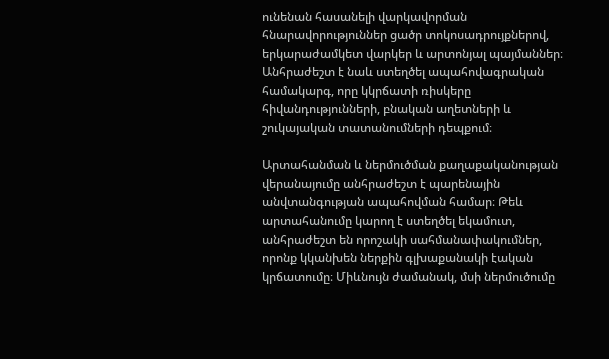ունենան հասանելի վարկավորման հնարավորություններ ցածր տոկոսադրույքներով, երկարաժամկետ վարկեր և արտոնյալ պայմաններ։ Անհրաժեշտ է նաև ստեղծել ապահովագրական համակարգ, որը կկրճատի ռիսկերը հիվանդությունների, բնական աղետների և շուկայական տատանումների դեպքում։

Արտահանման և ներմուծման քաղաքականության վերանայումը անհրաժեշտ է պարենային անվտանգության ապահովման համար։ Թեև արտահանումը կարող է ստեղծել եկամուտ, անհրաժեշտ են որոշակի սահմանափակումներ, որոնք կկանխեն ներքին գլխաքանակի էական կրճատումը։ Միևնույն ժամանակ, մսի ներմուծումը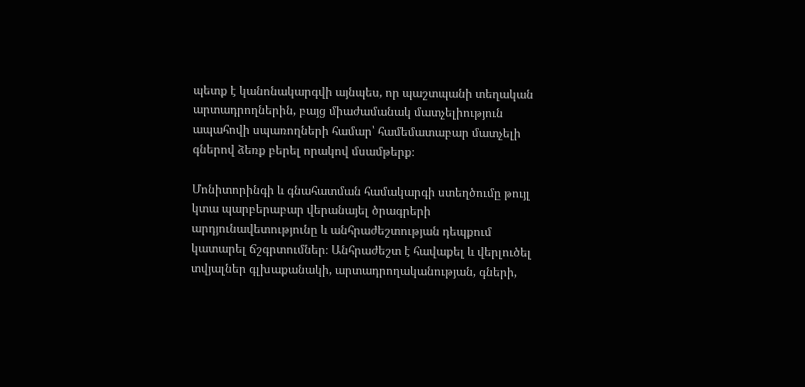պետք է կանոնակարգվի այնպես, որ պաշտպանի տեղական արտադրողներին, բայց միաժամանակ մատչելիություն ապահովի սպառողների համար՝ համեմատաբար մատչելի գներով ձեռք բերել որակով մսամթերք։

Մոնիտորինգի և գնահատման համակարգի ստեղծումը թույլ կտա պարբերաբար վերանայել ծրագրերի արդյունավետությունը և անհրաժեշտության դեպքում կատարել ճշգրտումներ։ Անհրաժեշտ է հավաքել և վերլուծել տվյալներ գլխաքանակի, արտադրողականության, գների,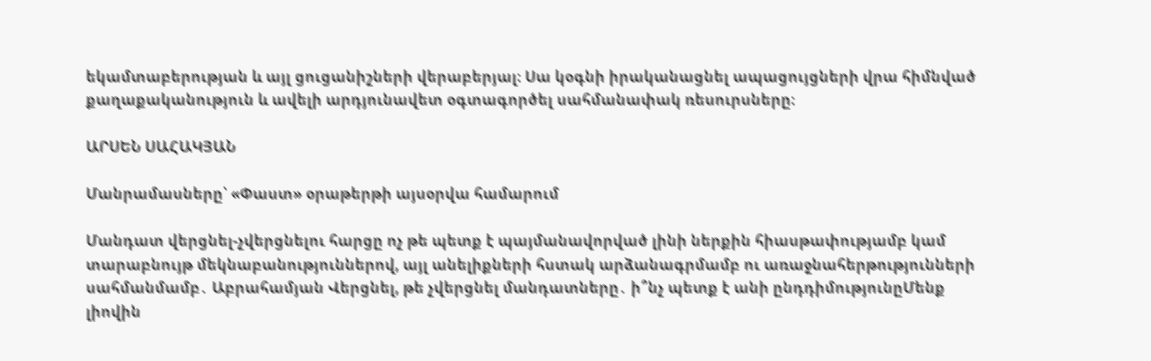եկամտաբերության և այլ ցուցանիշների վերաբերյալ։ Սա կօգնի իրականացնել ապացույցների վրա հիմնված քաղաքականություն և ավելի արդյունավետ օգտագործել սահմանափակ ռեսուրսները։

ԱՐՍԵՆ ՍԱՀԱԿՅԱՆ

Մանրամասները՝ «Փաստ» օրաթերթի այսօրվա համարում

Մանդատ վերցնել-չվերցնելու հարցը ոչ թե պետք է պայմանավորված լինի ներքին հիասթափությամբ կամ տարաբնույթ մեկնաբանություններով, այլ անելիքների հստակ արձանագրմամբ ու առաջնահերթությունների սահմանմամբ․ Աբրահամյան Վերցնել, թե չվերցնել մանդատները․ ի՞նչ պետք է անի ընդդիմությունըՄենք լիովին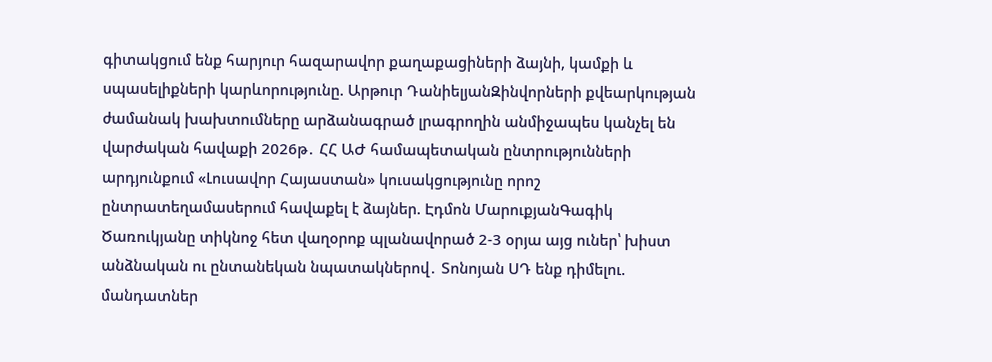գիտակցում ենք հարյուր հազարավոր քաղաքացիների ձայնի, կամքի և սպասելիքների կարևորությունը. Արթուր ԴանիելյանԶինվորների քվեարկության ժամանակ խախտումները արձանագրած լրագրողին անմիջապես կանչել են վարժական հավաքի 2026թ․ ՀՀ ԱԺ համապետական ընտրությունների արդյունքում «Լուսավոր Հայաստան» կուսակցությունը որոշ ընտրատեղամասերում հավաքել է ձայներ. Էդմոն ՄարուքյանԳագիկ Ծառուկյանը տիկնոջ հետ վաղօրոք պլանավորած 2-3 օրյա այց ուներ՝ խիստ անձնական ու ընտանեկան նպատակներով․ Տոնոյան ՍԴ ենք դիմելու. մանդատներ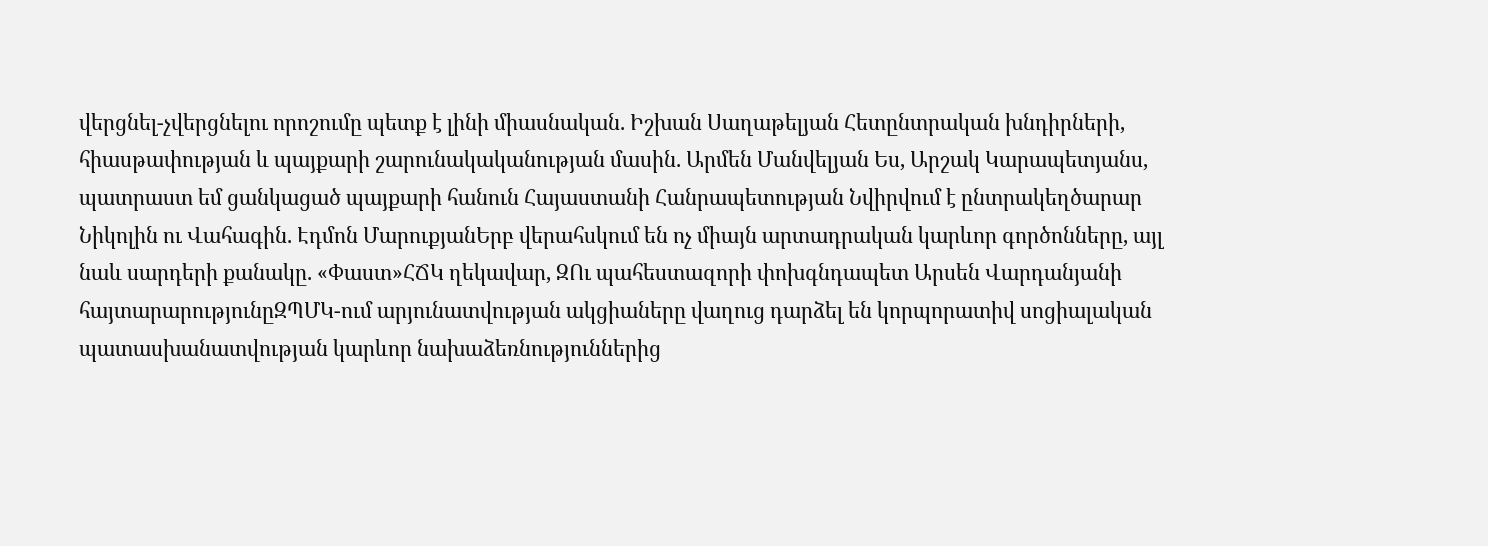վերցնել-չվերցնելու որոշումը պետք է լինի միասնական. Իշխան Սաղաթելյան Հետընտրական խնդիրների, հիասթափության և պայքարի շարունակականության մասին. Արմեն Մանվելյան Ես, Արշակ Կարապետյանս, պատրաստ եմ ցանկացած պայքարի հանուն Հայաստանի Հանրապետության Նվիրվում է ընտրակեղծարար Նիկոլին ու Վահագին. Էդմոն ՄարուքյանԵրբ վերահսկում են ոչ միայն արտադրական կարևոր գործոնները, այլ նաև սարդերի քանակը. «Փաստ»ՀՃԿ ղեկավար, ԶՈւ պահեստազորի փոխգնդապետ Արսեն Վարդանյանի հայտարարությունըԶՊՄԿ-ում արյունատվության ակցիաները վաղուց դարձել են կորպորատիվ սոցիալական պատասխանատվության կարևոր նախաձեռնություններից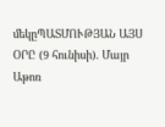մեկըՊԱՏՄՈՒԹՅԱՆ ԱՅՍ ՕՐԸ (9 հունիսի). Մայր Աթոռ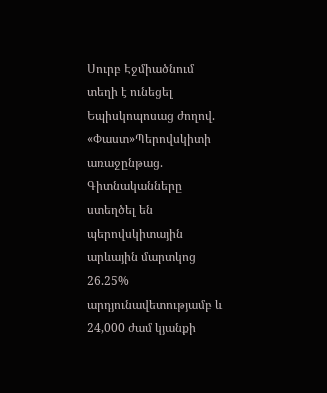Սուրբ Էջմիածնում տեղի է ունեցել Եպիսկոպոսաց ժողով. «Փաստ»Պերովսկիտի առաջընթաց. Գիտնականները ստեղծել են պերովսկիտային արևային մարտկոց 26.25% արդյունավետությամբ և 24,000 ժամ կյանքի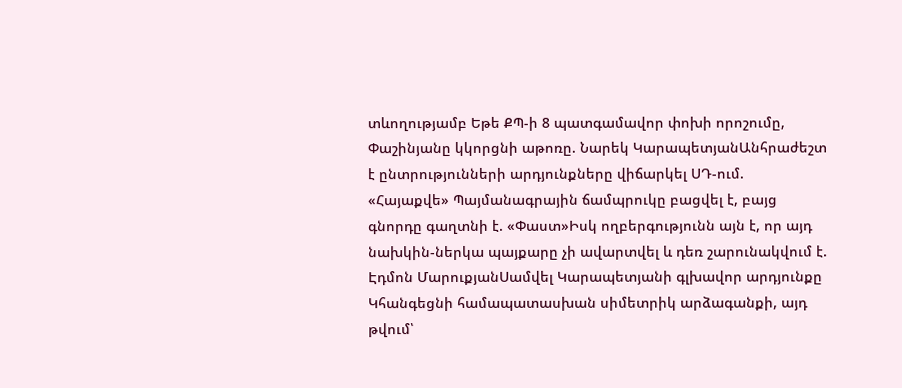տևողությամբ Եթե ՔՊ-ի 8 պատգամավոր փոխի որոշումը, Փաշինյանը կկորցնի աթոռը. Նարեկ ԿարապետյանԱնհրաժեշտ է ընտրությունների արդյունքները վիճարկել ՍԴ-ում. «Հայաքվե» Պայմանագրային ճամպրուկը բացվել է, բայց գնորդը գաղտնի է. «Փաստ»Իսկ ողբերգությունն այն է, որ այդ նախկին-ներկա պայքարը չի ավարտվել և դեռ շարունակվում է. Էդմոն ՄարուքյանՍամվել Կարապետյանի գլխավոր արդյունքը Կհանգեցնի համապատասխան սիմետրիկ արձագանքի, այդ թվում՝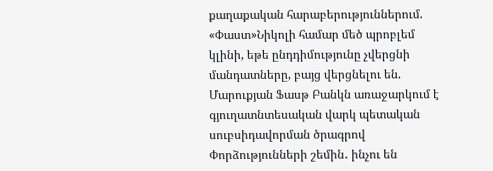քաղաքական հարաբերություններում. «Փաստ»Նիկոլի համար մեծ պրոբլեմ կլինի, եթե ընդդիմությունը չվերցնի մանդատները, բայց վերցնելու են. Մարուքյան Ֆասթ Բանկն առաջարկում է գյուղատնտեսական վարկ պետական սուբսիդավորման ծրագրով Փորձությունների շեմին․ ինչու են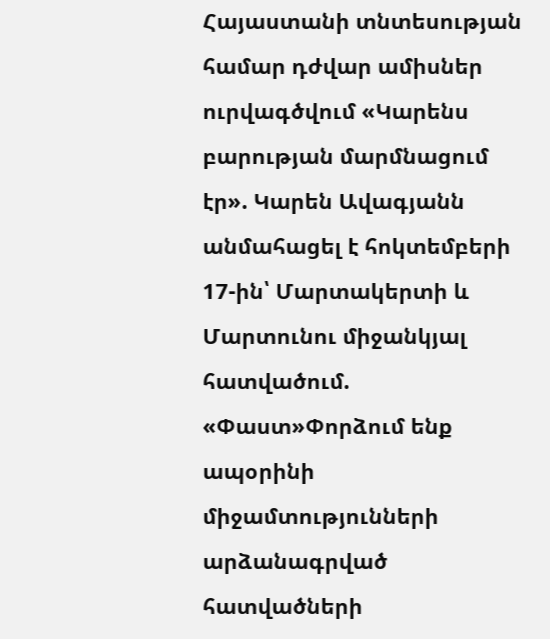Հայաստանի տնտեսության համար դժվար ամիսներ ուրվագծվում «Կարենս բարության մարմնացում էր». Կարեն Ավագյանն անմահացել է հոկտեմբերի 17-ին՝ Մարտակերտի և Մարտունու միջանկյալ հատվածում. «Փաստ»Փորձում ենք ապօրինի միջամտությունների արձանագրված հատվածների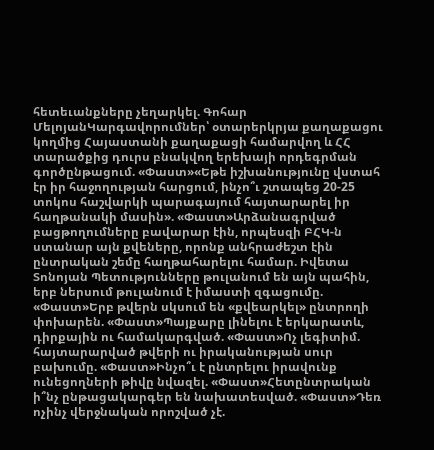հետեւանքները չեղարկել. Գոհար ՄելոյանԿարգավորումներ՝ օտարերկրյա քաղաքացու կողմից Հայաստանի քաղաքացի համարվող և ՀՀ տարածքից դուրս բնակվող երեխայի որդեգրման գործընթացում. «Փաստ»«Եթե իշխանությունը վստահ էր իր հաջողության հարցում, ինչո՞ւ շտապեց 20-25 տոկոս հաշվարկի պարագայում հայտարարել իր հաղթանակի մասին». «Փաստ»Արձանագրված բացթողումները բավարար էին, որպեսզի ԲՀԿ-ն ստանար այն քվեները, որոնք անհրաժեշտ էին ընտրական շեմը հաղթահարելու համար. Իվետա Տոնոյան Պետությունները թուլանում են այն պահին, երբ ներսում թուլանում է իմաստի զգացումը. «Փաստ»Երբ թվերն սկսում են «քվեարկել» ընտրողի փոխարեն. «Փաստ»Պայքարը լինելու է երկարատև, դիրքային ու համակարգված. «Փաստ»Ոչ լեգիտիմ. հայտարարված թվերի ու իրականության սուր բախումը. «Փաստ»Ինչո՞ւ է ընտրելու իրավունք ունեցողների թիվը նվազել. «Փաստ»Հետընտրական ի՞նչ ընթացակարգեր են նախատեսված. «Փաստ»Դեռ ոչինչ վերջնական որոշված չէ.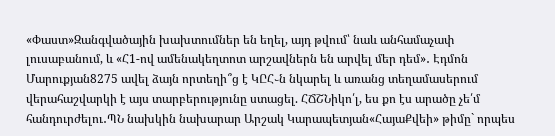«Փաստ»Զանգվածային խախտումներ են եղել, այդ թվում՝ նաև անհամաչափ լուսաբանում, և «Հ1-ով ամենակեղտոտ արշավներն են արվել մեր դեմ»․ Էդմոն Մարուքյան8275 ավել ձայն որտեղի՞ց է ԿԸՀ֊ն նկարել և առանց տեղամասերում վերահաշվարկի է այս տարբերությունը ստացել. ՀՃՇՆիկո՛լ, ես քո էս արածը չե՛մ հանդուրժելու․ՊՆ նախկին նախարար Արշակ Կարապետյան«ՀայաՔվեի» թիմը` որպես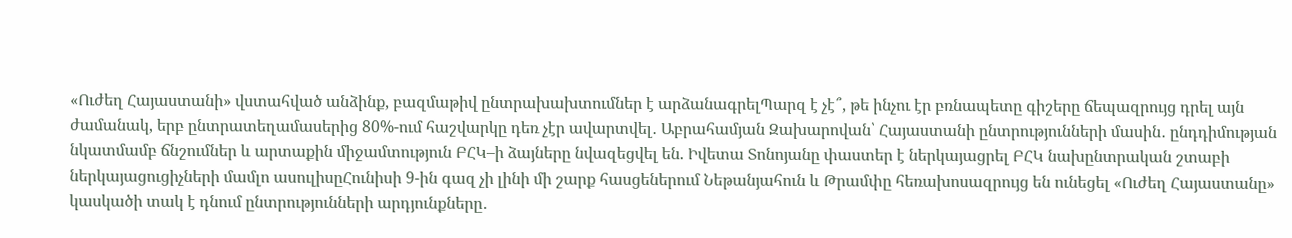«Ուժեղ Հայաստանի» վստահված անձինք, բազմաթիվ ընտրախախտումներ է արձանագրելՊարզ է չէ՞, թե ինչու էր բռնապետը գիշերը ճեպազրույց դրել այն ժամանակ, երբ ընտրատեղամասերից 80%-ում հաշվարկը դեռ չէր ավարտվել․ Աբրահամյան Զախարովան՝ Հայաստանի ընտրությունների մասին․ ընդդիմության նկատմամբ ճնշումներ և արտաքին միջամտություն ԲՀԿ–ի ձայները նվազեցվել են. Իվետա Տոնոյանը փաստեր է ներկայացրել ԲՀԿ նախընտրական շտաբի ներկայացուցիչների մամլո ասուլիսըՀունիսի 9-ին գազ չի լինի մի շարք հասցեներում Նեթանյահուն և Թրամփը հեռախոսազրույց են ունեցել «Ուժեղ Հայաստանը» կասկածի տակ է դնում ընտրությունների արդյունքները․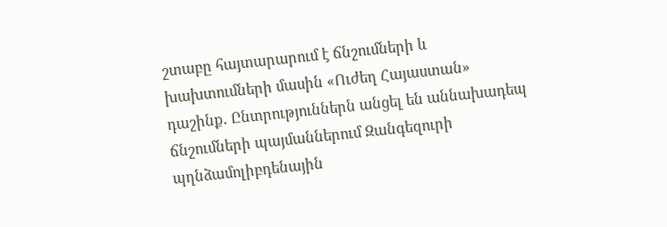շտաբը հայտարարում է ճնշումների և խախտումների մասին «Ուժեղ Հայաստան» դաշինք. Ընտրություններն անցել են աննախադեպ ճնշումների պայմաններում Զանգեզուրի պղնձամոլիբդենային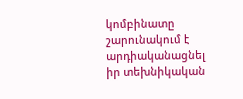կոմբինատը շարունակում է արդիականացնել իր տեխնիկական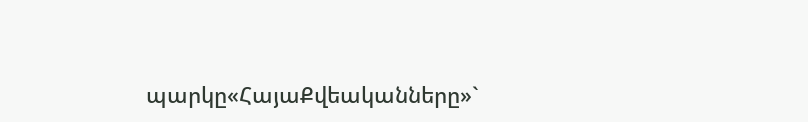պարկը«ՀայաՔվեականները»`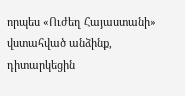որպես «Ուժեղ Հայաստանի» վստահված անձինք, դիտարկեցին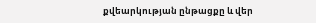քվեարկության ընթացքը և վեր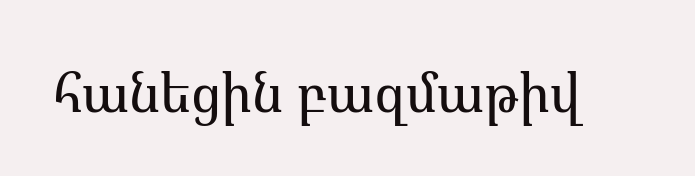հանեցին բազմաթիվ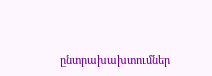ընտրախախտումներ